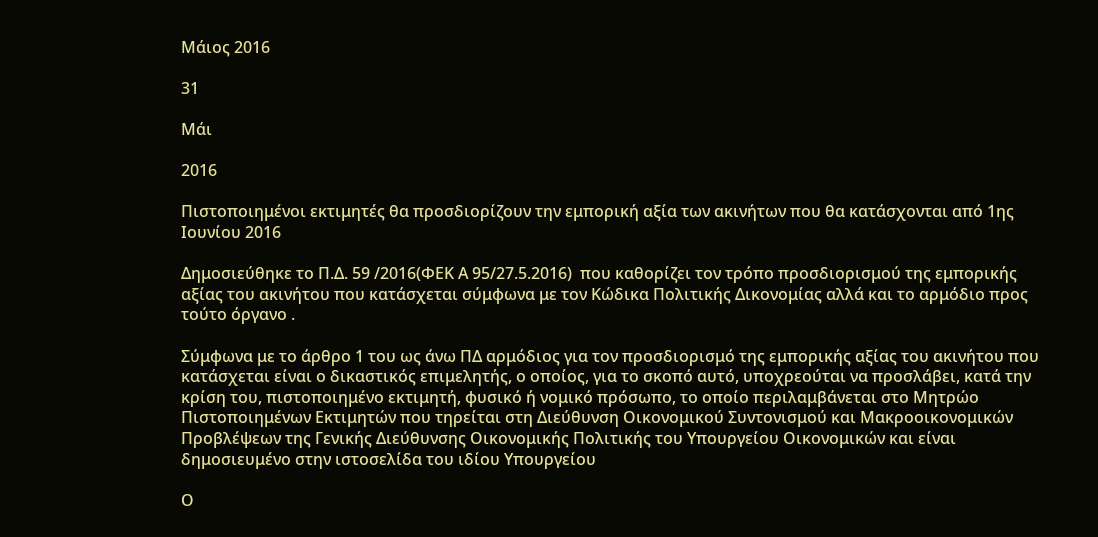Μάιος 2016

31

Μάι

2016

Πιστοποιημένοι εκτιμητές θα προσδιορίζουν την εμπορική αξία των ακινήτων που θα κατάσχονται από 1ης Ιουνίου 2016

Δημοσιεύθηκε το Π.Δ. 59 /2016(ΦΕΚ Α 95/27.5.2016)  που καθορίζει τον τρόπο προσδιορισμού της εμπορικής αξίας του ακινήτου που κατάσχεται σύμφωνα με τον Κώδικα Πολιτικής Δικονομίας αλλά και το αρμόδιο προς τούτο όργανο .

Σύμφωνα με το άρθρο 1 του ως άνω ΠΔ αρμόδιος για τον προσδιορισμό της εμπορικής αξίας του ακινήτου που κατάσχεται είναι ο δικαστικός επιμελητής, ο οποίος, για το σκοπό αυτό, υποχρεούται να προσλάβει, κατά την κρίση του, πιστοποιημένο εκτιμητή, φυσικό ή νομικό πρόσωπο, το οποίο περιλαμβάνεται στο Μητρώο Πιστοποιημένων Εκτιμητών που τηρείται στη Διεύθυνση Οικονομικού Συντονισμού και Μακροοικονομικών Προβλέψεων της Γενικής Διεύθυνσης Οικονομικής Πολιτικής του Υπουργείου Οικονομικών και είναι δημοσιευμένο στην ιστοσελίδα του ιδίου Υπουργείου

Ο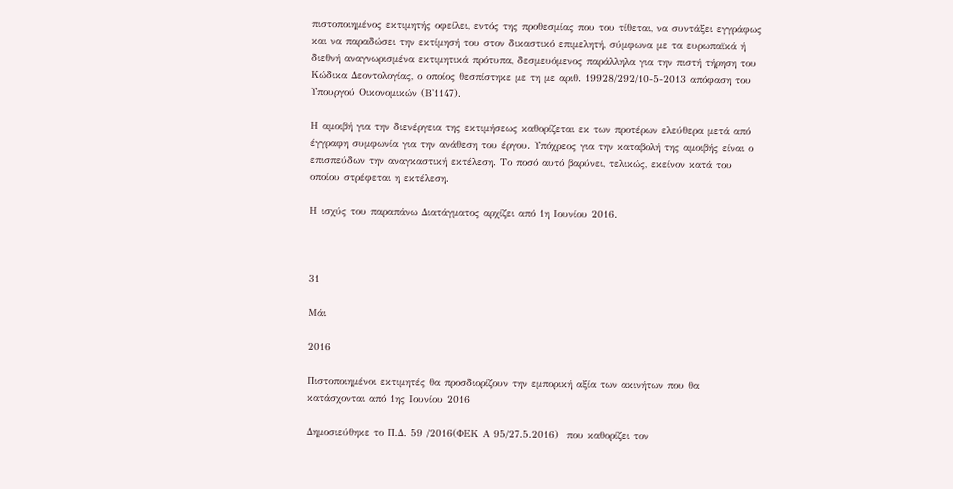πιστοποιημένος εκτιμητής οφείλει, εντός της προθεσμίας που του τίθεται, να συντάξει εγγράφως και να παραδώσει την εκτίμησή του στον δικαστικό επιμελητή, σύμφωνα με τα ευρωπαϊκά ή διεθνή αναγνωρισμένα εκτιμητικά πρότυπα, δεσμευόμενος παράλληλα για την πιστή τήρηση του Κώδικα Δεοντολογίας, ο οποίος θεσπίστηκε με τη με αριθ. 19928/292/10-5-2013 απόφαση του Υπουργού Οικονομικών (Β'1147).

Η αμοιβή για την διενέργεια της εκτιμήσεως καθορίζεται εκ των προτέρων ελεύθερα μετά από έγγραφη συμφωνία για την ανάθεση του έργου. Υπόχρεος για την καταβολή της αμοιβής είναι ο επισπεύδων την αναγκαστική εκτέλεση. Το ποσό αυτό βαρύνει, τελικώς, εκείνον κατά του οποίου στρέφεται η εκτέλεση.

Η ισχύς του παραπάνω Διατάγματος αρχίζει από 1η Ιουνίου 2016.



31

Μάι

2016

Πιστοποιημένοι εκτιμητές θα προσδιορίζουν την εμπορική αξία των ακινήτων που θα κατάσχονται από 1ης Ιουνίου 2016

Δημοσιεύθηκε το Π.Δ. 59 /2016(ΦΕΚ Α 95/27.5.2016)  που καθορίζει τον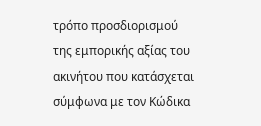τρόπο προσδιορισμού της εμπορικής αξίας του ακινήτου που κατάσχεται σύμφωνα με τον Κώδικα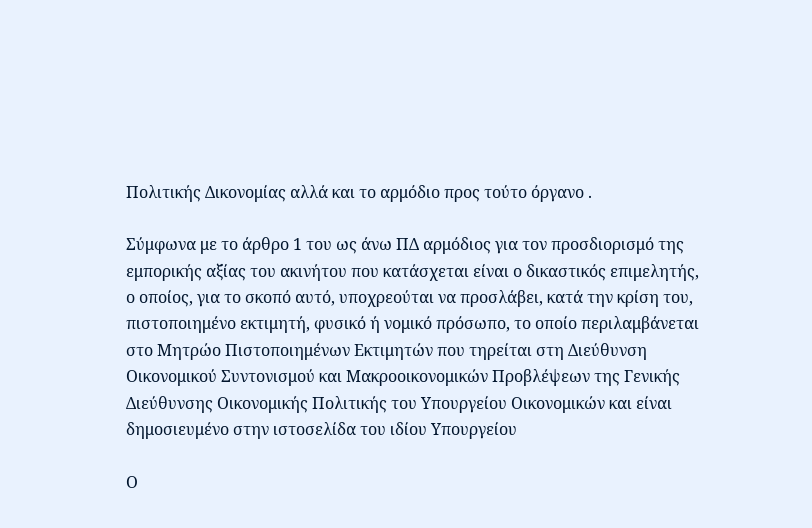Πολιτικής Δικονομίας αλλά και το αρμόδιο προς τούτο όργανο .

Σύμφωνα με το άρθρο 1 του ως άνω ΠΔ αρμόδιος για τον προσδιορισμό της εμπορικής αξίας του ακινήτου που κατάσχεται είναι ο δικαστικός επιμελητής, ο οποίος, για το σκοπό αυτό, υποχρεούται να προσλάβει, κατά την κρίση του, πιστοποιημένο εκτιμητή, φυσικό ή νομικό πρόσωπο, το οποίο περιλαμβάνεται στο Μητρώο Πιστοποιημένων Εκτιμητών που τηρείται στη Διεύθυνση Οικονομικού Συντονισμού και Μακροοικονομικών Προβλέψεων της Γενικής Διεύθυνσης Οικονομικής Πολιτικής του Υπουργείου Οικονομικών και είναι δημοσιευμένο στην ιστοσελίδα του ιδίου Υπουργείου

Ο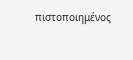πιστοποιημένος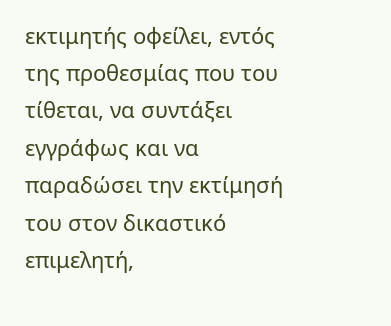εκτιμητής οφείλει, εντός της προθεσμίας που του τίθεται, να συντάξει εγγράφως και να παραδώσει την εκτίμησή του στον δικαστικό επιμελητή,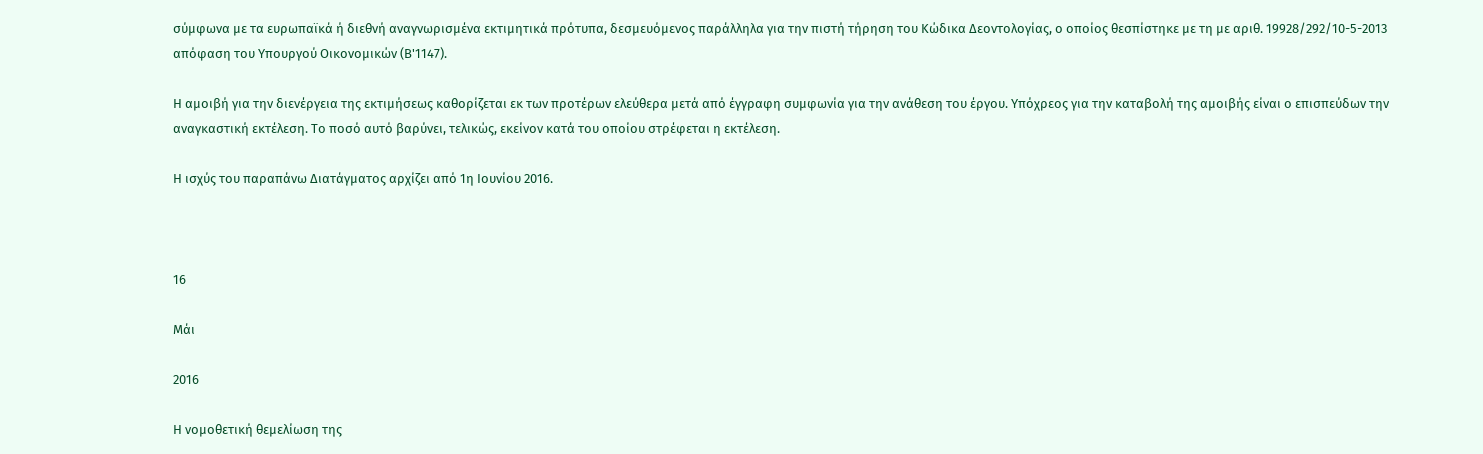σύμφωνα με τα ευρωπαϊκά ή διεθνή αναγνωρισμένα εκτιμητικά πρότυπα, δεσμευόμενος παράλληλα για την πιστή τήρηση του Κώδικα Δεοντολογίας, ο οποίος θεσπίστηκε με τη με αριθ. 19928/292/10-5-2013 απόφαση του Υπουργού Οικονομικών (Β'1147).

Η αμοιβή για την διενέργεια της εκτιμήσεως καθορίζεται εκ των προτέρων ελεύθερα μετά από έγγραφη συμφωνία για την ανάθεση του έργου. Υπόχρεος για την καταβολή της αμοιβής είναι ο επισπεύδων την αναγκαστική εκτέλεση. Το ποσό αυτό βαρύνει, τελικώς, εκείνον κατά του οποίου στρέφεται η εκτέλεση.

Η ισχύς του παραπάνω Διατάγματος αρχίζει από 1η Ιουνίου 2016.



16

Μάι

2016

Η νομοθετική θεμελίωση της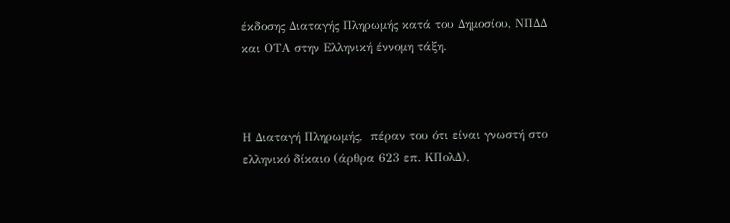έκδοσης Διαταγής Πληρωμής κατά του Δημοσίου, ΝΠΔΔ και ΟΤΑ στην Ελληνική έννομη τάξη.



Η Διαταγή Πληρωμής,  πέραν του ότι είναι γνωστή στο ελληνικό δίκαιο (άρθρα 623 επ. ΚΠολΔ),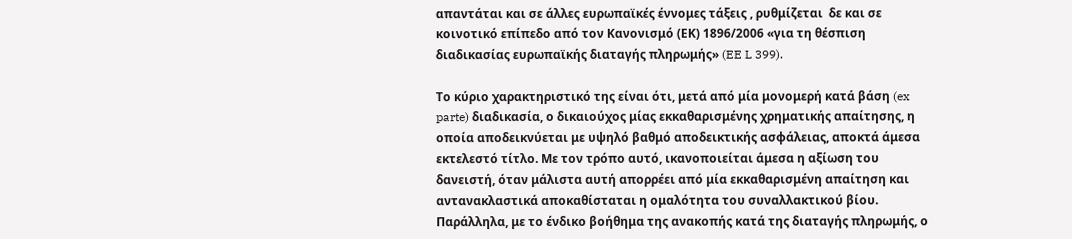απαντάται και σε άλλες ευρωπαϊκές έννομες τάξεις , ρυθμίζεται  δε και σε κοινοτικό επίπεδο από τον Κανονισμό (ΕΚ) 1896/2006 «για τη θέσπιση διαδικασίας ευρωπαϊκής διαταγής πληρωμής» (EE L 399).

Το κύριο χαρακτηριστικό της είναι ότι, μετά από μία μονομερή κατά βάση (ex parte) διαδικασία, ο δικαιούχος μίας εκκαθαρισμένης χρηματικής απαίτησης, η οποία αποδεικνύεται με υψηλό βαθμό αποδεικτικής ασφάλειας, αποκτά άμεσα εκτελεστό τίτλο. Με τον τρόπο αυτό, ικανοποιείται άμεσα η αξίωση του δανειστή, όταν μάλιστα αυτή απορρέει από μία εκκαθαρισμένη απαίτηση και αντανακλαστικά αποκαθίσταται η ομαλότητα του συναλλακτικού βίου. Παράλληλα, με το ένδικο βοήθημα της ανακοπής κατά της διαταγής πληρωμής, ο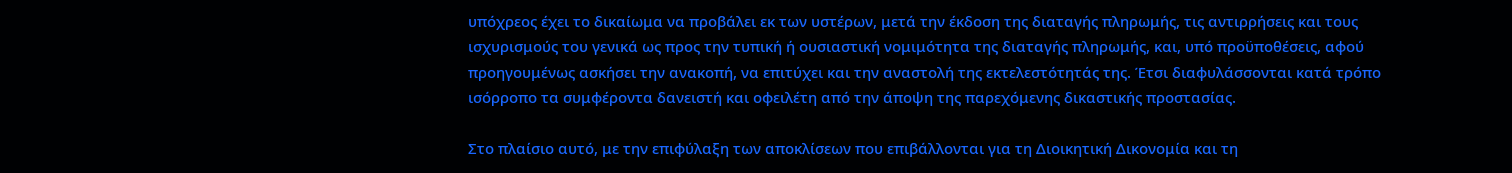υπόχρεος έχει το δικαίωμα να προβάλει εκ των υστέρων, μετά την έκδοση της διαταγής πληρωμής, τις αντιρρήσεις και τους ισχυρισμούς του γενικά ως προς την τυπική ή ουσιαστική νομιμότητα της διαταγής πληρωμής, και, υπό προϋποθέσεις, αφού προηγουμένως ασκήσει την ανακοπή, να επιτύχει και την αναστολή της εκτελεστότητάς της. Έτσι διαφυλάσσονται κατά τρόπο ισόρροπο τα συμφέροντα δανειστή και οφειλέτη από την άποψη της παρεχόμενης δικαστικής προστασίας.

Στο πλαίσιο αυτό, με την επιφύλαξη των αποκλίσεων που επιβάλλονται για τη Διοικητική Δικονομία και τη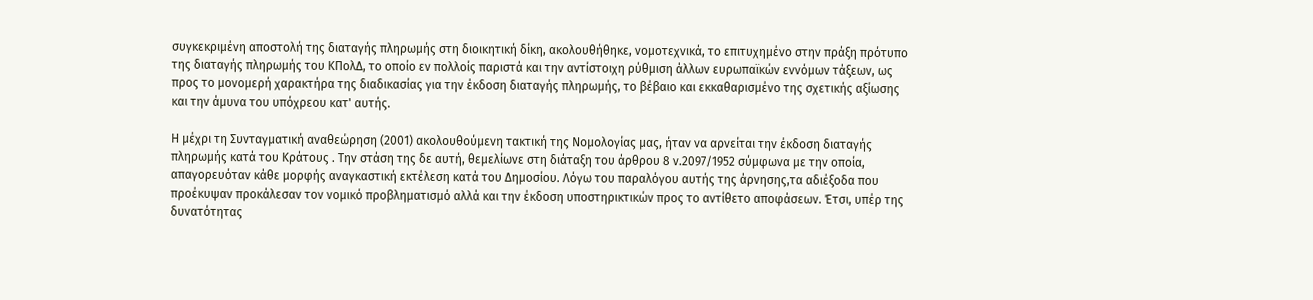συγκεκριμένη αποστολή της διαταγής πληρωμής στη διοικητική δίκη, ακολουθήθηκε, νομοτεχνικά, το επιτυχημένο στην πράξη πρότυπο της διαταγής πληρωμής του ΚΠολΔ, το οποίο εν πολλοίς παριστά και την αντίστοιχη ρύθμιση άλλων ευρωπαϊκών εννόμων τάξεων, ως προς το μονομερή χαρακτήρα της διαδικασίας για την έκδοση διαταγής πληρωμής, το βέβαιο και εκκαθαρισμένο της σχετικής αξίωσης και την άμυνα του υπόχρεου κατ' αυτής.

Η μέχρι τη Συνταγματική αναθεώρηση (2001) ακολουθούμενη τακτική της Νομολογίας μας, ήταν να αρνείται την έκδοση διαταγής πληρωμής κατά του Κράτους . Την στάση της δε αυτή, θεμελίωνε στη διάταξη του άρθρου 8 ν.2097/1952 σύμφωνα με την οποία, απαγορευόταν κάθε μορφής αναγκαστική εκτέλεση κατά του Δημοσίου. Λόγω του παραλόγου αυτής της άρνησης,τα αδιέξοδα που προέκυψαν προκάλεσαν τον νομικό προβληματισμό αλλά και την έκδοση υποστηρικτικών προς το αντίθετο αποφάσεων. Έτσι, υπέρ της δυνατότητας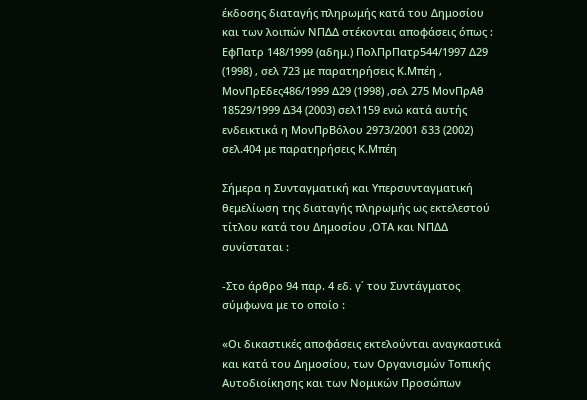έκδοσης διαταγής πληρωμής κατά του Δημοσίου και των λοιπών ΝΠΔΔ στέκονται αποφάσεις όπως : ΕφΠατρ 148/1999 (αδημ.) ΠολΠρΠατρ544/1997 Δ29 (1998) , σελ 723 με παρατηρήσεις Κ.Μπέη , ΜονΠρΕδες486/1999 Δ29 (1998) ,σελ 275 ΜονΠρΑθ 18529/1999 Δ34 (2003) σελ1159 ενώ κατά αυτής ενδεικτικά η ΜονΠρΒόλου 2973/2001 δ33 (2002) σελ.404 με παρατηρήσεις Κ.Μπέη

Σήμερα η Συνταγματική και Yπερσυνταγματική θεμελίωση της διαταγής πληρωμής ως εκτελεστού τίτλου κατά του Δημοσίου ,ΟΤΑ και ΝΠΔΔ συνίσταται :

-Στο άρθρο 94 παρ. 4 εδ. γ΄ του Συντάγματος σύμφωνα με το οποίο :

«Οι δικαστικές αποφάσεις εκτελούνται αναγκαστικά και κατά του Δημοσίου, των Οργανισμών Τοπικής Αυτοδιοίκησης και των Νομικών Προσώπων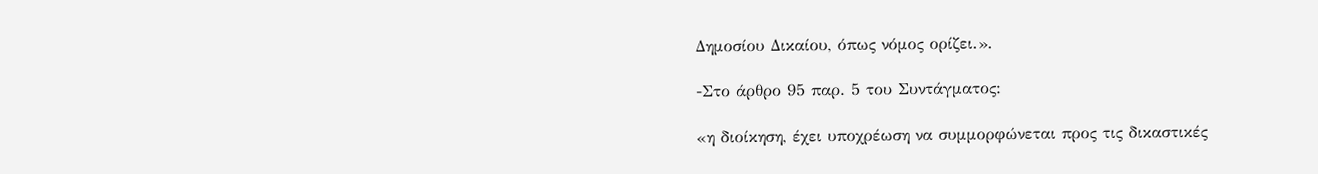Δημοσίου Δικαίου, όπως νόμος ορίζει.».

-Στο άρθρο 95 παρ. 5 του Συντάγματος:

«η διοίκηση, έχει υποχρέωση να συμμορφώνεται προς τις δικαστικές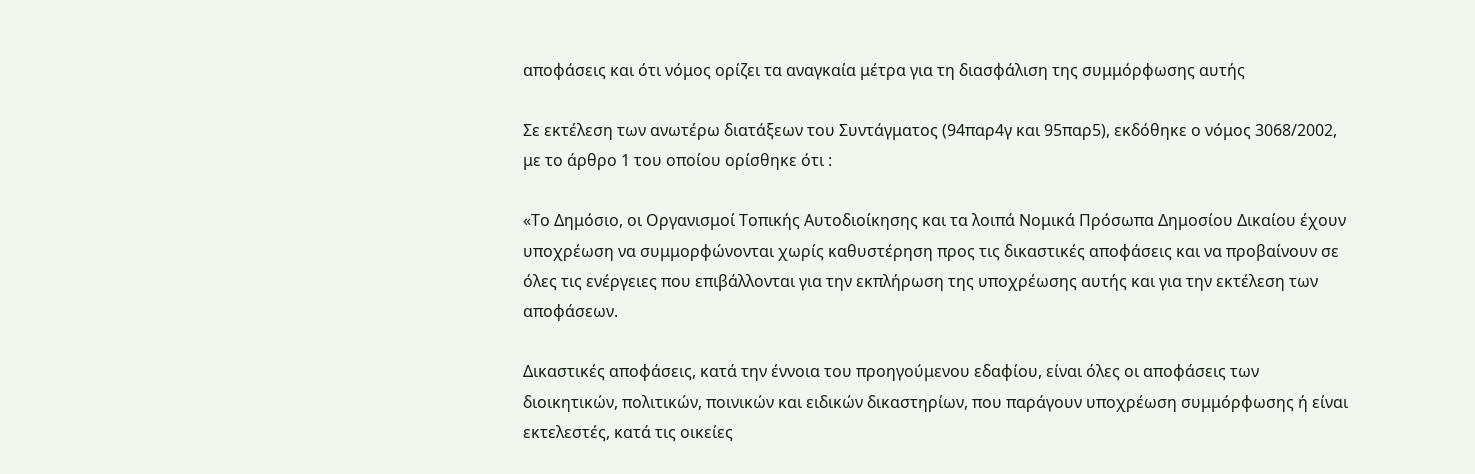αποφάσεις και ότι νόμος ορίζει τα αναγκαία μέτρα για τη διασφάλιση της συμμόρφωσης αυτής

Σε εκτέλεση των ανωτέρω διατάξεων του Συντάγματος (94παρ4γ και 95παρ5), εκδόθηκε ο νόμος 3068/2002, με το άρθρο 1 του οποίου ορίσθηκε ότι :

«Το Δημόσιο, οι Οργανισμοί Τοπικής Αυτοδιοίκησης και τα λοιπά Νομικά Πρόσωπα Δημοσίου Δικαίου έχουν υποχρέωση να συμμορφώνονται χωρίς καθυστέρηση προς τις δικαστικές αποφάσεις και να προβαίνουν σε όλες τις ενέργειες που επιβάλλονται για την εκπλήρωση της υποχρέωσης αυτής και για την εκτέλεση των αποφάσεων.

Δικαστικές αποφάσεις, κατά την έννοια του προηγούμενου εδαφίου, είναι όλες οι αποφάσεις των διοικητικών, πολιτικών, ποινικών και ειδικών δικαστηρίων, που παράγουν υποχρέωση συμμόρφωσης ή είναι εκτελεστές, κατά τις οικείες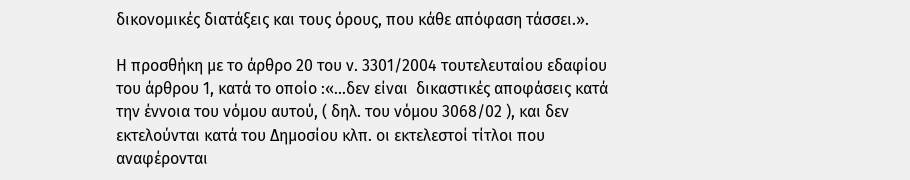δικονομικές διατάξεις και τους όρους, που κάθε απόφαση τάσσει.».

Η προσθήκη με το άρθρο 20 του ν. 3301/2004 τουτελευταίου εδαφίου του άρθρου 1, κατά το οποίο :«…δεν είναι  δικαστικές αποφάσεις κατά την έννοια του νόμου αυτού, ( δηλ. του νόμου 3068/02 ), και δεν εκτελούνται κατά του Δημοσίου κλπ. οι εκτελεστοί τίτλοι που αναφέρονται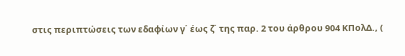στις περιπτώσεις των εδαφίων γ΄ έως ζ΄ της παρ. 2 του άρθρου 904 ΚΠολΔ., (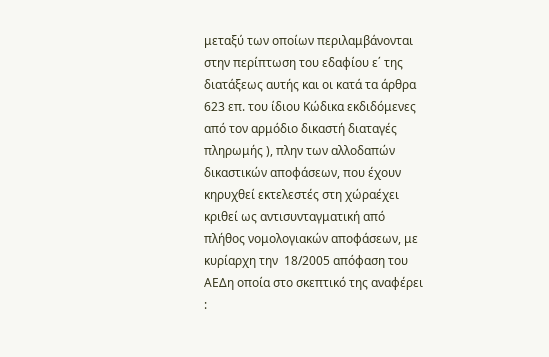μεταξύ των οποίων περιλαμβάνονται στην περίπτωση του εδαφίου ε΄ της διατάξεως αυτής και οι κατά τα άρθρα 623 επ. του ίδιου Κώδικα εκδιδόμενες από τον αρμόδιο δικαστή διαταγές πληρωμής ), πλην των αλλοδαπών δικαστικών αποφάσεων, που έχουν κηρυχθεί εκτελεστές στη χώραέχει κριθεί ως αντισυνταγματική από πλήθος νομολογιακών αποφάσεων, με κυρίαρχη την  18/2005 απόφαση του ΑΕΔη οποία στο σκεπτικό της αναφέρει :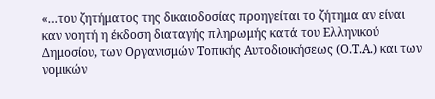«…του ζητήματος της δικαιοδοσίας προηγείται το ζήτημα αν είναι καν νοητή η έκδοση διαταγής πληρωμής κατά του Ελληνικού Δημοσίου, των Οργανισμών Τοπικής Αυτοδιοικήσεως (Ο.Τ.Α.) και των νομικών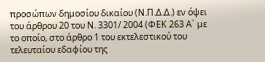προσώπων δημοσίου δικαίου (Ν.Π.Δ.Δ.) εν όψει του άρθρου 20 του Ν. 3301/ 2004 (ΦΕΚ 263 Α` με το οποίο, στο άρθρο 1 του εκτελεστικού του τελευταίου εδαφίου της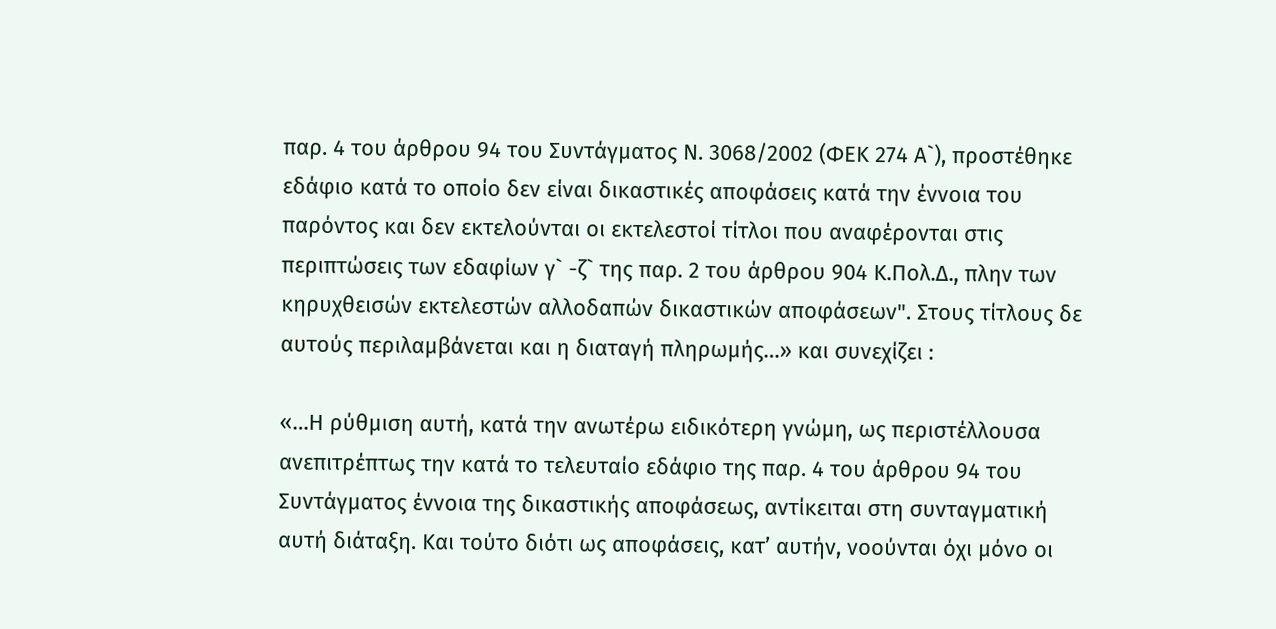παρ. 4 του άρθρου 94 του Συντάγματος Ν. 3068/2002 (ΦΕΚ 274 Α`), προστέθηκε εδάφιο κατά το οποίο δεν είναι δικαστικές αποφάσεις κατά την έννοια του παρόντος και δεν εκτελούνται οι εκτελεστοί τίτλοι που αναφέρονται στις περιπτώσεις των εδαφίων γ` -ζ` της παρ. 2 του άρθρου 904 Κ.Πολ.Δ., πλην των κηρυχθεισών εκτελεστών αλλοδαπών δικαστικών αποφάσεων". Στους τίτλους δε αυτούς περιλαμβάνεται και η διαταγή πληρωμής…» και συνεχίζει :

«…Η ρύθμιση αυτή, κατά την ανωτέρω ειδικότερη γνώμη, ως περιστέλλουσα ανεπιτρέπτως την κατά το τελευταίο εδάφιο της παρ. 4 του άρθρου 94 του Συντάγματος έννοια της δικαστικής αποφάσεως, αντίκειται στη συνταγματική αυτή διάταξη. Και τούτο διότι ως αποφάσεις, κατ’ αυτήν, νοούνται όχι μόνο οι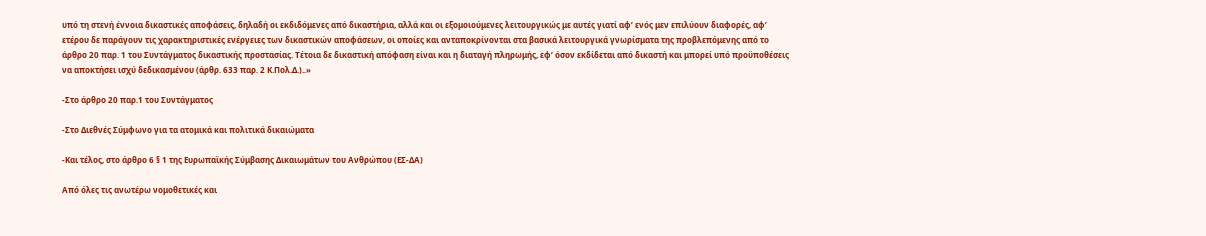υπό τη στενή έννοια δικαστικές αποφάσεις, δηλαδή οι εκδιδόμενες από δικαστήρια, αλλά και οι εξομοιούμενες λειτουργικώς με αυτές γιατί αφ’ ενός μεν επιλύουν διαφορές, αφ’ ετέρου δε παράγουν τις χαρακτηριστικές ενέργειες των δικαστικών αποφάσεων, οι οποίες και ανταποκρίνονται στα βασικά λειτουργικά γνωρίσματα της προβλεπόμενης από το άρθρο 20 παρ. 1 του Συντάγματος δικαστικής προστασίας. Τέτοια δε δικαστική απόφαση είναι και η διαταγή πληρωμής, εφ’ όσον εκδίδεται από δικαστή και μπορεί υπό προϋποθέσεις να αποκτήσει ισχύ δεδικασμένου (άρθρ. 633 παρ. 2 Κ.Πολ.Δ.)..»

-Στο άρθρο 20 παρ.1 του Συντάγματος

-Στο Διεθνές Σύμφωνο για τα ατομικά και πολιτικά δικαιώματα

-Και τέλος, στο άρθρο 6 § 1 της Ευρωπαϊκής Σύμβασης Δικαιωμάτων του Ανθρώπου (ΕΣ-ΔΑ)

Από όλες τις ανωτέρω νομοθετικές και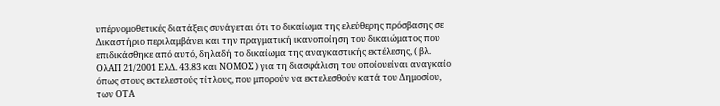υπέρνομοθετικές διατάξεις συνάγεται ότι το δικαίωμα της ελεύθερης πρόσβασης σε Δικαστήριο περιλαμβάνει και την πραγματική ικανοποίηση του δικαιώματος που επιδικάσθηκε από αυτό, δηλαδή το δικαίωμα της αναγκαστικής εκτέλεσης, ( βλ. ΟλΑΠ 21/2001 ΕλΔ. 43.83 και ΝΟΜΟΣ ) για τη διασφάλιση του οποίουείναι αναγκαίο όπως στους εκτελεστούς τίτλους, που μπορούν να εκτελεσθούν κατά του Δημοσίου, των ΟΤΑ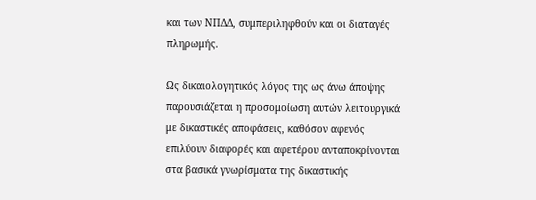και των ΝΠΔΔ, συμπεριληφθούν και οι διαταγές πληρωμής.

Ως δικαιολογητικός λόγος της ως άνω άποψης παρουσιάζεται η προσομοίωση αυτών λειτουργικά με δικαστικές αποφάσεις, καθόσον αφενός επιλύουν διαφορές και αφετέρου ανταποκρίνονται στα βασικά γνωρίσματα της δικαστικής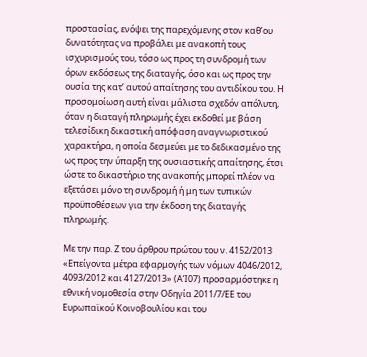προστασίας, ενόψει της παρεχόμενης στον καθ’ου δυνατότητας να προβάλει με ανακοπή τους ισχυρισμούς του, τόσο ως προς τη συνδρομή των όρων εκδόσεως της διαταγής, όσο και ως προς την ουσία της κατ’ αυτού απαίτησης του αντιδίκου του. Η προσομοίωση αυτή είναι μάλιστα σχεδόν απόλυτη, όταν η διαταγή πληρωμής έχει εκδοθεί με βάση τελεσίδικη δικαστική απόφαση αναγνωριστικού χαρακτήρα, η οποία δεσμεύει με το δεδικασμένο της ως προς την ύπαρξη της ουσιαστικής απαίτησης, έτσι ώστε το δικαστήριο της ανακοπής μπορεί πλέον να εξετάσει μόνο τη συνδρομή ή μη των τυπικών προϋποθέσεων για την έκδοση της διαταγής πληρωμής.

Με την παρ. Ζ του άρθρου πρώτου του ν. 4152/2013 «Επείγοντα μέτρα εφαρμογής των νόμων 4046/2012, 4093/2012 και 4127/2013» (ΑΊ07) προσαρμόστηκε η εθνική νομοθεσία στην Οδηγία 2011/7/ΕΕ του Ευρωπαϊκού Κοινοβουλίου και του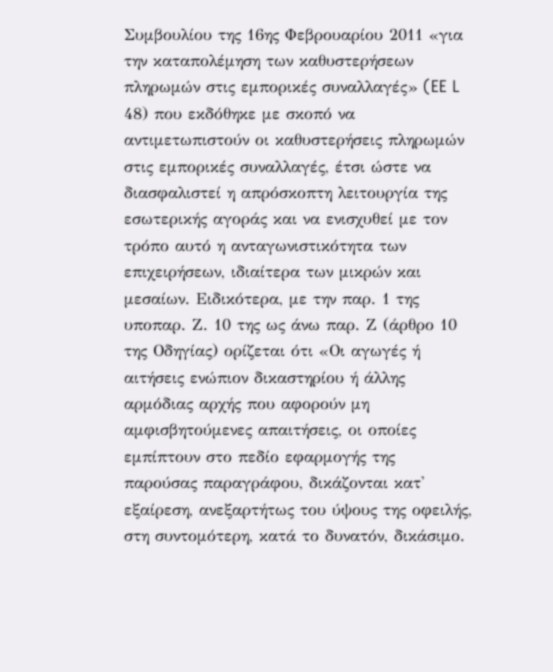Συμβουλίου της 16ης Φεβρουαρίου 2011 «για την καταπολέμηση των καθυστερήσεων πληρωμών στις εμπορικές συναλλαγές» (EE L 48) που εκδόθηκε με σκοπό να αντιμετωπιστούν οι καθυστερήσεις πληρωμών στις εμπορικές συναλλαγές, έτσι ώστε να διασφαλιστεί η απρόσκοπτη λειτουργία της εσωτερικής αγοράς και να ενισχυθεί με τον τρόπο αυτό η ανταγωνιστικότητα των επιχειρήσεων, ιδιαίτερα των μικρών και μεσαίων. Ειδικότερα, με την παρ. 1 της υποπαρ. Ζ. 10 της ως άνω παρ. Ζ (άρθρο 10 της Οδηγίας) ορίζεται ότι «Οι αγωγές ή αιτήσεις ενώπιον δικαστηρίου ή άλλης αρμόδιας αρχής που αφορούν μη αμφισβητούμενες απαιτήσεις, οι οποίες εμπίπτουν στο πεδίο εφαρμογής της παρούσας παραγράφου, δικάζονται κατ' εξαίρεση, ανεξαρτήτως του ύψους της οφειλής, στη συντομότερη, κατά το δυνατόν, δικάσιμο.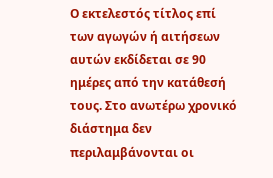Ο εκτελεστός τίτλος επί των αγωγών ή αιτήσεων αυτών εκδίδεται σε 90 ημέρες από την κατάθεσή τους. Στο ανωτέρω χρονικό διάστημα δεν περιλαμβάνονται οι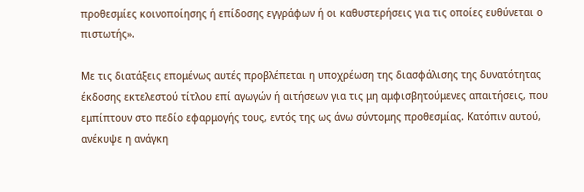προθεσμίες κοινοποίησης ή επίδοσης εγγράφων ή οι καθυστερήσεις για τις οποίες ευθύνεται ο πιστωτής».

Με τις διατάξεις επομένως αυτές προβλέπεται η υποχρέωση της διασφάλισης της δυνατότητας έκδοσης εκτελεστού τίτλου επί αγωγών ή αιτήσεων για τις μη αμφισβητούμενες απαιτήσεις, που εμπίπτουν στο πεδίο εφαρμογής τους, εντός της ως άνω σύντομης προθεσμίας. Κατόπιν αυτού, ανέκυψε η ανάγκη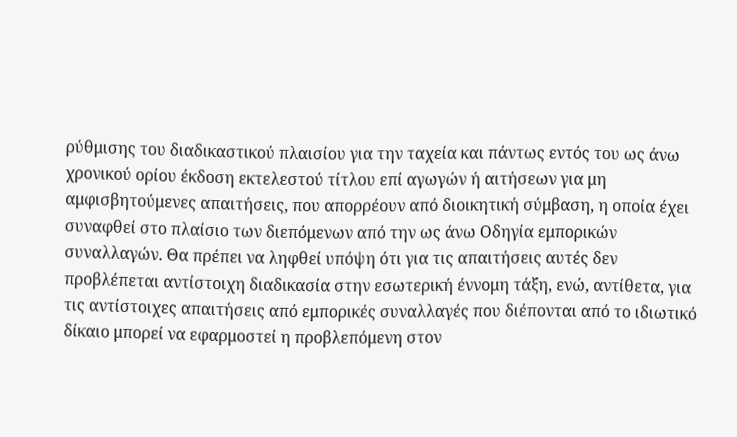ρύθμισης του διαδικαστικού πλαισίου για την ταχεία και πάντως εντός του ως άνω χρονικού ορίου έκδοση εκτελεστού τίτλου επί αγωγών ή αιτήσεων για μη αμφισβητούμενες απαιτήσεις, που απορρέουν από διοικητική σύμβαση, η οποία έχει συναφθεί στο πλαίσιο των διεπόμενων από την ως άνω Οδηγία εμπορικών συναλλαγών. Θα πρέπει να ληφθεί υπόψη ότι για τις απαιτήσεις αυτές δεν προβλέπεται αντίστοιχη διαδικασία στην εσωτερική έννομη τάξη, ενώ, αντίθετα, για τις αντίστοιχες απαιτήσεις από εμπορικές συναλλαγές που διέπονται από το ιδιωτικό δίκαιο μπορεί να εφαρμοστεί η προβλεπόμενη στον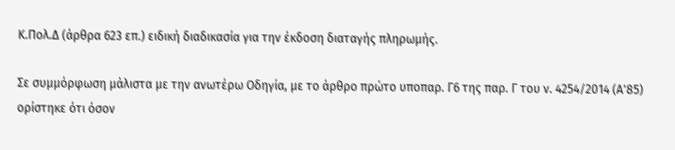Κ.Πολ.Δ (άρθρα 623 επ.) ειδική διαδικασία για την έκδοση διαταγής πληρωμής.

Σε συμμόρφωση μάλιστα με την ανωτέρω Οδηγία, με το άρθρο πρώτο υποπαρ. Γ6 της παρ. Γ του ν. 4254/2014 (Α'85) ορίστηκε ότι όσον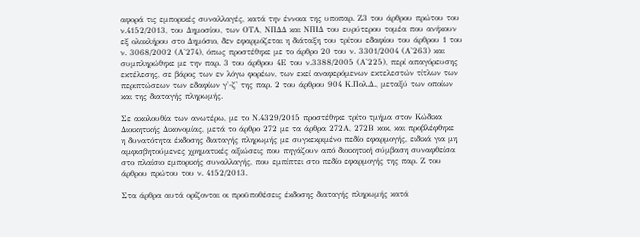αφορά τις εμπορικές συναλλαγές, κατά την έννοια της υποπαρ. Ζ3 του άρθρου πρώτου του ν.4152/2013, του Δημοσίου, των ΟΤΑ, ΝΠΔΔ και ΝΠΙΔ του ευρύτερου τομέα που ανήκουν εξ ολοκλήρου στο Δημόσιο, δεν εφαρμόζεται η διάταξη του τρίτου εδαφίου του άρθρου 1 του ν. 3068/2002 (Α'274), όπως προστέθηκε με το άρθρο 20 του ν. 3301/2004 (Α'263) και συμπληρώθηκε με την παρ. 3 του άρθρου 4Ε του ν.3388/2005 (Α'225), περί απαγόρευσης εκτέλεσης, σε βάρος των εν λόγω φορέων, των εκεί αναφερόμενων εκτελεστών τίτλων των περιπτώσεων των εδαφίων γ'-ζ' της παρ. 2 του άρθρου 904 Κ.Πολ.Δ., μεταξύ των οποίων και της διαταγής πληρωμής.

Σε ακολουθία των ανωτέρω, με το Ν.4329/2015 προστέθηκε τρίτο τμήμα στον Κώδικα Διοικητικής Δικονομίας, μετά το άρθρο 272 με τα άρθρα 272Α, 272Β κοκ, και προβλέφθηκε  η δυνατότητα έκδοσης διαταγής πληρωμής με συγκεκριμένο πεδίο εφαρμογής, ειδικά για μη αμφισβητούμενες χρηματικές αξιώσεις που πηγάζουν από διοικητική σύμβαση συναφθείσα στο πλαίσιο εμπορικής συναλλαγής, που εμπίπτει στο πεδίο εφαρμογής της παρ. Ζ του άρθρου πρώτου του ν. 4152/2013.

Στα άρθρα αυτά ορίζονται οι προϋποθέσεις έκδοσης διαταγής πληρωμής κατά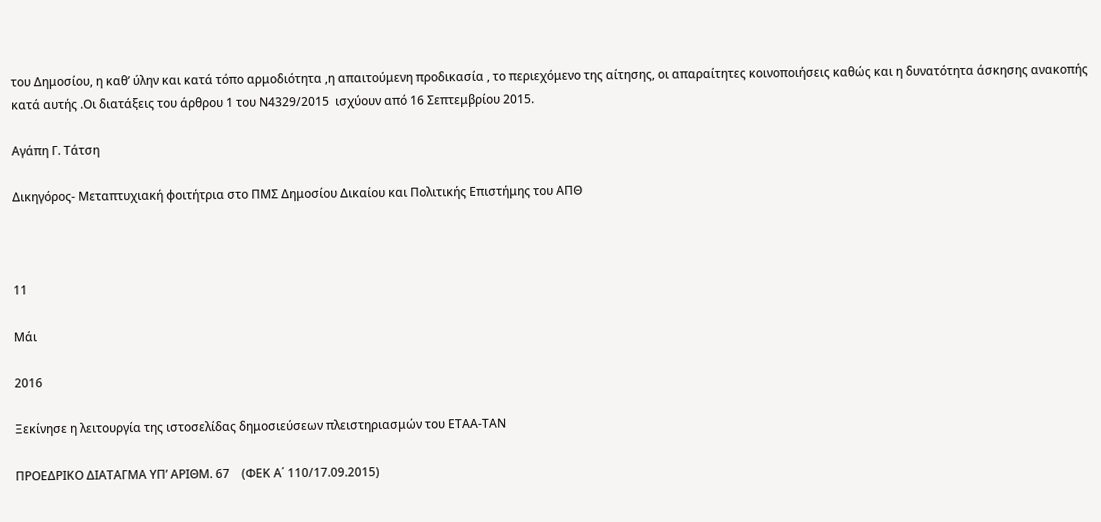του Δημοσίου, η καθ’ ύλην και κατά τόπο αρμοδιότητα ,η απαιτούμενη προδικασία , το περιεχόμενο της αίτησης, οι απαραίτητες κοινοποιήσεις καθώς και η δυνατότητα άσκησης ανακοπής κατά αυτής .Οι διατάξεις του άρθρου 1 του Ν4329/2015  ισχύουν από 16 Σεπτεμβρίου 2015.

Αγάπη Γ. Τάτση

Δικηγόρος- Μεταπτυχιακή φοιτήτρια στο ΠΜΣ Δημοσίου Δικαίου και Πολιτικής Επιστήμης του ΑΠΘ



11

Μάι

2016

Ξεκίνησε η λειτουργία της ιστοσελίδας δημοσιεύσεων πλειστηριασμών του ΕΤΑΑ-ΤΑΝ

ΠΡΟΕΔΡΙΚΟ ΔΙΑΤΑΓΜΑ ΥΠ’ ΑΡΙΘΜ. 67    (ΦΕΚ Α΄ 110/17.09.2015)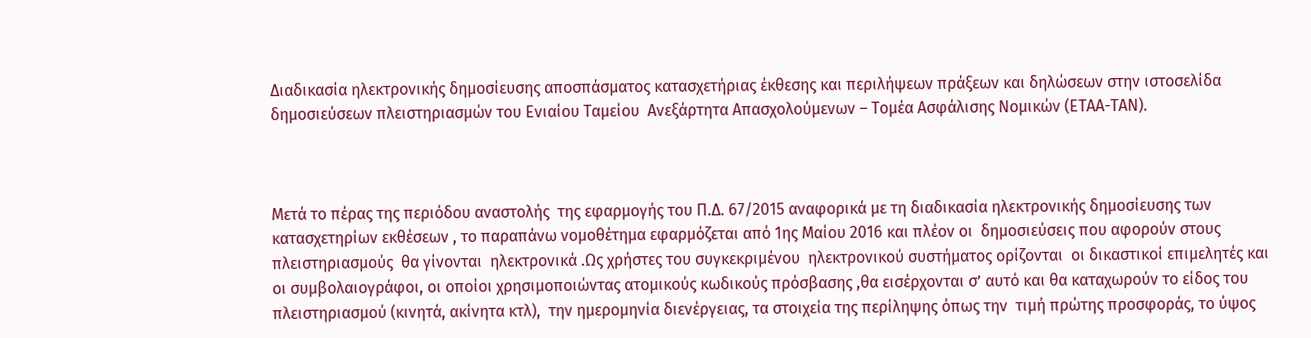Διαδικασία ηλεκτρονικής δημοσίευσης αποσπάσματος κατασχετήριας έκθεσης και περιλήψεων πράξεων και δηλώσεων στην ιστοσελίδα δημοσιεύσεων πλειστηριασμών του Ενιαίου Ταμείου  Ανεξάρτητα Απασχολούμενων – Τομέα Ασφάλισης Νομικών (ΕΤΑΑ-ΤΑΝ).



Μετά το πέρας της περιόδου αναστολής  της εφαρμογής του Π.Δ. 67/2015 αναφορικά με τη διαδικασία ηλεκτρονικής δημοσίευσης των κατασχετηρίων εκθέσεων , το παραπάνω νομοθέτημα εφαρμόζεται από 1ης Μαίου 2016 και πλέον οι  δημοσιεύσεις που αφορούν στους πλειστηριασμούς  θα γίνονται  ηλεκτρονικά .Ως χρήστες του συγκεκριμένου  ηλεκτρονικού συστήματος ορίζονται  οι δικαστικοί επιμελητές και οι συμβολαιογράφοι, οι οποίοι χρησιμοποιώντας ατομικούς κωδικούς πρόσβασης ,θα εισέρχονται σ’ αυτό και θα καταχωρούν το είδος του πλειστηριασμού (κινητά, ακίνητα κτλ),  την ημερομηνία διενέργειας, τα στοιχεία της περίληψης όπως την  τιμή πρώτης προσφοράς, το ύψος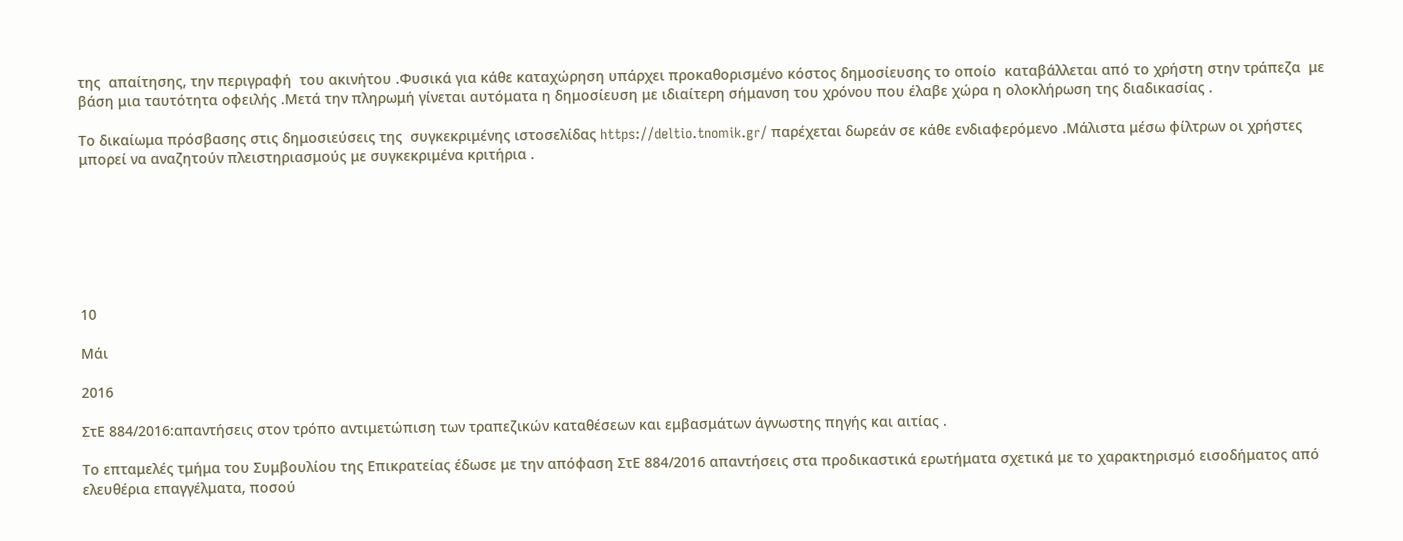της  απαίτησης, την περιγραφή  του ακινήτου .Φυσικά για κάθε καταχώρηση υπάρχει προκαθορισμένο κόστος δημοσίευσης το οποίο  καταβάλλεται από το χρήστη στην τράπεζα  με βάση μια ταυτότητα οφειλής .Μετά την πληρωμή γίνεται αυτόματα η δημοσίευση με ιδιαίτερη σήμανση του χρόνου που έλαβε χώρα η ολοκλήρωση της διαδικασίας .

Το δικαίωμα πρόσβασης στις δημοσιεύσεις της  συγκεκριμένης ιστοσελίδας https://deltio.tnomik.gr/ παρέχεται δωρεάν σε κάθε ενδιαφερόμενο .Μάλιστα μέσω φίλτρων οι χρήστες μπορεί να αναζητούν πλειστηριασμούς με συγκεκριμένα κριτήρια .







10

Μάι

2016

ΣτΕ 884/2016:απαντήσεις στον τρόπο αντιμετώπιση των τραπεζικών καταθέσεων και εμβασμάτων άγνωστης πηγής και αιτίας .

Το επταμελές τμήμα του Συμβουλίου της Επικρατείας έδωσε με την απόφαση ΣτΕ 884/2016 απαντήσεις στα προδικαστικά ερωτήματα σχετικά με το χαρακτηρισμό εισοδήματος από ελευθέρια επαγγέλματα, ποσού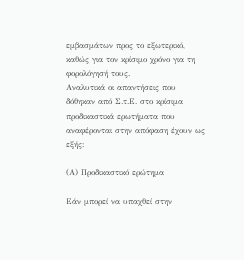εμβασμάτων προς το εξωτερικό, καθώς για τον κρίσιμο χρόνο για τη φορολόγησή τους.
Αναλυτικά οι απαντήσεις που δόθηκαν από Σ.τ.Ε. στο κρίσιμα προδικαστικά ερωτήματα που αναφέρονται στην απόφαση έχουν ως εξής:

(Α) Προδικαστικό ερώτημα

Εάν μπορεί να υπαχθεί στην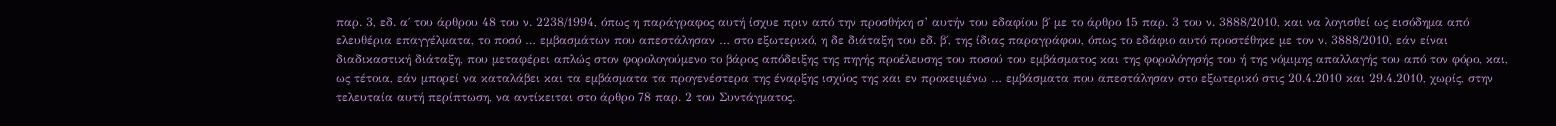παρ. 3, εδ. α΄ του άρθρου 48 του ν. 2238/1994, όπως η παράγραφος αυτή ίσχυε πριν από την προσθήκη σ’ αυτήν του εδαφίου β΄ με το άρθρο 15 παρ. 3 του ν. 3888/2010, και να λογισθεί ως εισόδημα από ελευθέρια επαγγέλματα, το ποσό … εμβασμάτων που απεστάλησαν … στο εξωτερικό, η δε διάταξη του εδ. β΄, της ίδιας παραγράφου, όπως το εδάφιο αυτό προστέθηκε με τον ν. 3888/2010, εάν είναι διαδικαστική διάταξη, που μεταφέρει απλώς στον φορολογούμενο το βάρος απόδειξης της πηγής προέλευσης του ποσού του εμβάσματος και της φορολόγησής του ή της νόμιμης απαλλαγής του από τον φόρο, και, ως τέτοια, εάν μπορεί να καταλάβει και τα εμβάσματα τα προγενέστερα της έναρξης ισχύος της και εν προκειμένω … εμβάσματα που απεστάλησαν στο εξωτερικό στις 20.4.2010 και 29.4.2010, χωρίς, στην τελευταία αυτή περίπτωση, να αντίκειται στο άρθρο 78 παρ. 2 του Συντάγματος.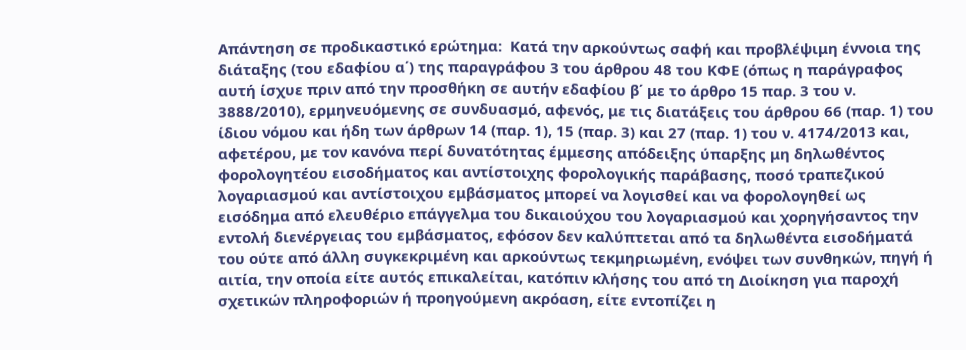Απάντηση σε προδικαστικό ερώτημα:  Κατά την αρκούντως σαφή και προβλέψιμη έννοια της διάταξης (του εδαφίου α΄) της παραγράφου 3 του άρθρου 48 του ΚΦΕ (όπως η παράγραφος αυτή ίσχυε πριν από την προσθήκη σε αυτήν εδαφίου β΄ με το άρθρο 15 παρ. 3 του ν. 3888/2010), ερμηνευόμενης σε συνδυασμό, αφενός, με τις διατάξεις του άρθρου 66 (παρ. 1) του ίδιου νόμου και ήδη των άρθρων 14 (παρ. 1), 15 (παρ. 3) και 27 (παρ. 1) του ν. 4174/2013 και, αφετέρου, με τον κανόνα περί δυνατότητας έμμεσης απόδειξης ύπαρξης μη δηλωθέντος φορολογητέου εισοδήματος και αντίστοιχης φορολογικής παράβασης, ποσό τραπεζικού λογαριασμού και αντίστοιχου εμβάσματος μπορεί να λογισθεί και να φορολογηθεί ως εισόδημα από ελευθέριο επάγγελμα του δικαιούχου του λογαριασμού και χορηγήσαντος την εντολή διενέργειας του εμβάσματος, εφόσον δεν καλύπτεται από τα δηλωθέντα εισοδήματά του ούτε από άλλη συγκεκριμένη και αρκούντως τεκμηριωμένη, ενόψει των συνθηκών, πηγή ή αιτία, την οποία είτε αυτός επικαλείται, κατόπιν κλήσης του από τη Διοίκηση για παροχή σχετικών πληροφοριών ή προηγούμενη ακρόαση, είτε εντοπίζει η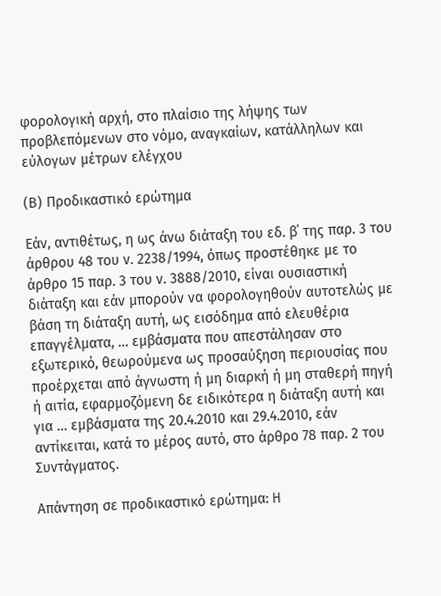φορολογική αρχή, στο πλαίσιο της λήψης των προβλεπόμενων στο νόμο, αναγκαίων, κατάλληλων και εύλογων μέτρων ελέγχου

(Β) Προδικαστικό ερώτημα

Εάν, αντιθέτως, η ως άνω διάταξη του εδ. β΄ της παρ. 3 του άρθρου 48 του ν. 2238/1994, όπως προστέθηκε με το άρθρο 15 παρ. 3 του ν. 3888/2010, είναι ουσιαστική διάταξη και εάν μπορούν να φορολογηθούν αυτοτελώς με βάση τη διάταξη αυτή, ως εισόδημα από ελευθέρια επαγγέλματα, … εμβάσματα που απεστάλησαν στο εξωτερικό, θεωρούμενα ως προσαύξηση περιουσίας που προέρχεται από άγνωστη ή μη διαρκή ή μη σταθερή πηγή ή αιτία, εφαρμοζόμενη δε ειδικότερα η διάταξη αυτή και για … εμβάσματα της 20.4.2010 και 29.4.2010, εάν αντίκειται, κατά το μέρος αυτό, στο άρθρο 78 παρ. 2 του Συντάγματος.

Απάντηση σε προδικαστικό ερώτημα: H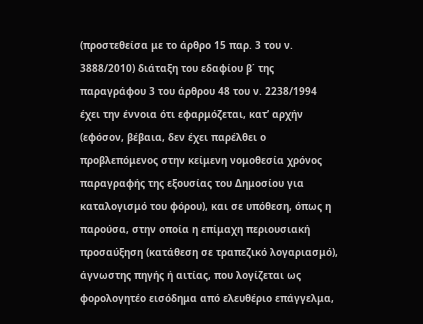(προστεθείσα με το άρθρο 15 παρ. 3 του ν. 3888/2010) διάταξη του εδαφίου β΄ της παραγράφου 3 του άρθρου 48 του ν. 2238/1994 έχει την έννοια ότι εφαρμόζεται, κατ’ αρχήν (εφόσον, βέβαια, δεν έχει παρέλθει ο προβλεπόμενος στην κείμενη νομοθεσία χρόνος παραγραφής της εξουσίας του Δημοσίου για καταλογισμό του φόρου), και σε υπόθεση, όπως η παρούσα, στην οποία η επίμαχη περιουσιακή προσαύξηση (κατάθεση σε τραπεζικό λογαριασμό), άγνωστης πηγής ή αιτίας, που λογίζεται ως φορολογητέο εισόδημα από ελευθέριο επάγγελμα,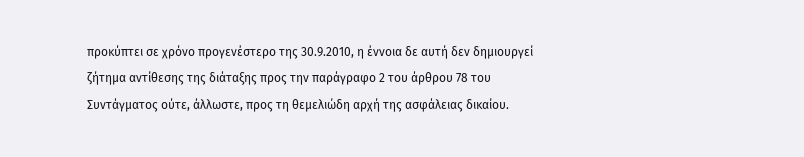προκύπτει σε χρόνο προγενέστερο της 30.9.2010, η έννοια δε αυτή δεν δημιουργεί ζήτημα αντίθεσης της διάταξης προς την παράγραφο 2 του άρθρου 78 του Συντάγματος ούτε, άλλωστε, προς τη θεμελιώδη αρχή της ασφάλειας δικαίου.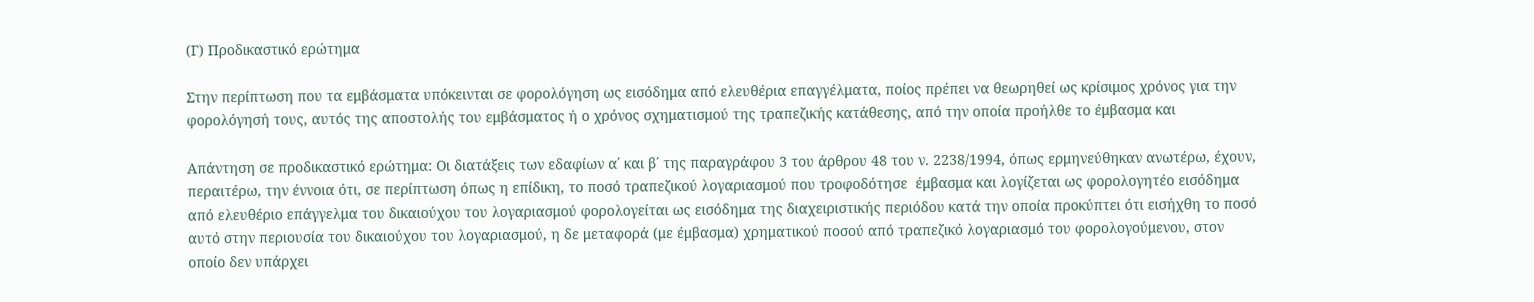(Γ) Προδικαστικό ερώτημα

Στην περίπτωση που τα εμβάσματα υπόκεινται σε φορολόγηση ως εισόδημα από ελευθέρια επαγγέλματα, ποίος πρέπει να θεωρηθεί ως κρίσιμος χρόνος για την φορολόγησή τους, αυτός της αποστολής του εμβάσματος ή ο χρόνος σχηματισμού της τραπεζικής κατάθεσης, από την οποία προήλθε το έμβασμα και

Απάντηση σε προδικαστικό ερώτημα: Οι διατάξεις των εδαφίων α΄ και β΄ της παραγράφου 3 του άρθρου 48 του ν. 2238/1994, όπως ερμηνεύθηκαν ανωτέρω, έχουν, περαιτέρω, την έννοια ότι, σε περίπτωση όπως η επίδικη, το ποσό τραπεζικού λογαριασμού που τροφοδότησε  έμβασμα και λογίζεται ως φορολογητέο εισόδημα από ελευθέριο επάγγελμα του δικαιούχου του λογαριασμού φορολογείται ως εισόδημα της διαχειριστικής περιόδου κατά την οποία προκύπτει ότι εισήχθη το ποσό αυτό στην περιουσία του δικαιούχου του λογαριασμού, η δε μεταφορά (με έμβασμα) χρηματικού ποσού από τραπεζικό λογαριασμό του φορολογούμενου, στον οποίο δεν υπάρχει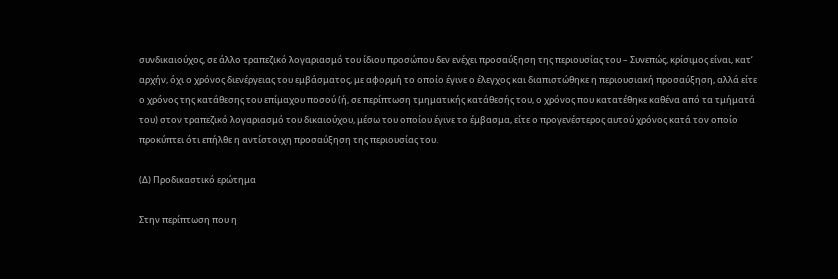συνδικαιούχος, σε άλλο τραπεζικό λογαριασμό του ίδιου προσώπου δεν ενέχει προσαύξηση της περιουσίας του – Συνεπώς, κρίσιμος είναι, κατ’ αρχήν, όχι ο χρόνος διενέργειας του εμβάσματος, με αφορμή το οποίο έγινε ο έλεγχος και διαπιστώθηκε η περιουσιακή προσαύξηση, αλλά είτε ο χρόνος της κατάθεσης του επίμαχου ποσού (ή, σε περίπτωση τμηματικής κατάθεσής του, ο χρόνος που κατατέθηκε καθένα από τα τμήματά του) στον τραπεζικό λογαριασμό του δικαιούχου, μέσω του οποίου έγινε το έμβασμα, είτε ο προγενέστερος αυτού χρόνος κατά τον οποίο προκύπτει ότι επήλθε η αντίστοιχη προσαύξηση της περιουσίας του.

(Δ) Προδικαστικό ερώτημα

Στην περίπτωση που η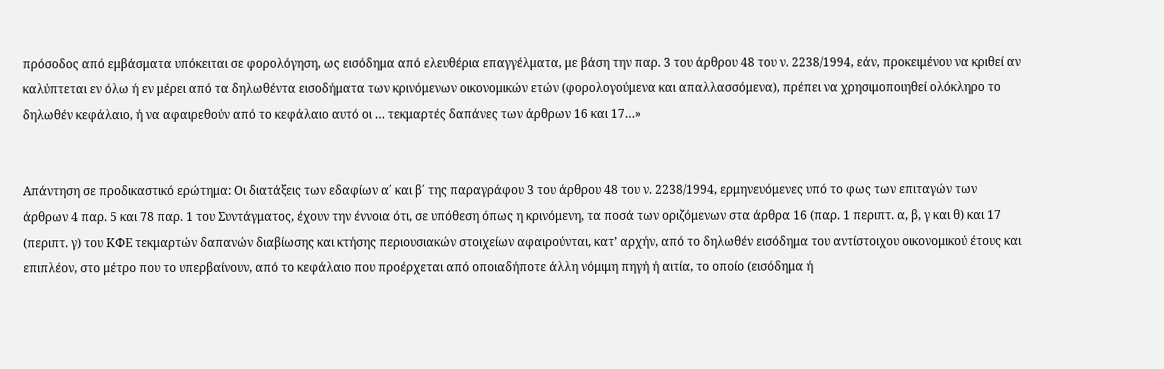πρόσοδος από εμβάσματα υπόκειται σε φορολόγηση, ως εισόδημα από ελευθέρια επαγγέλματα, με βάση την παρ. 3 του άρθρου 48 του ν. 2238/1994, εάν, προκειμένου να κριθεί αν καλύπτεται εν όλω ή εν μέρει από τα δηλωθέντα εισοδήματα των κρινόμενων οικονομικών ετών (φορολογούμενα και απαλλασσόμενα), πρέπει να χρησιμοποιηθεί ολόκληρο το δηλωθέν κεφάλαιο, ή να αφαιρεθούν από το κεφάλαιο αυτό οι … τεκμαρτές δαπάνες των άρθρων 16 και 17…»


Απάντηση σε προδικαστικό ερώτημα: Οι διατάξεις των εδαφίων α΄ και β΄ της παραγράφου 3 του άρθρου 48 του ν. 2238/1994, ερμηνευόμενες υπό το φως των επιταγών των άρθρων 4 παρ. 5 και 78 παρ. 1 του Συντάγματος, έχουν την έννοια ότι, σε υπόθεση όπως η κρινόμενη, τα ποσά των οριζόμενων στα άρθρα 16 (παρ. 1 περιπτ. α, β, γ και θ) και 17 (περιπτ. γ) του ΚΦΕ τεκμαρτών δαπανών διαβίωσης και κτήσης περιουσιακών στοιχείων αφαιρούνται, κατ’ αρχήν, από το δηλωθέν εισόδημα του αντίστοιχου οικονομικού έτους και επιπλέον, στο μέτρο που το υπερβαίνουν, από το κεφάλαιο που προέρχεται από οποιαδήποτε άλλη νόμιμη πηγή ή αιτία, το οποίο (εισόδημα ή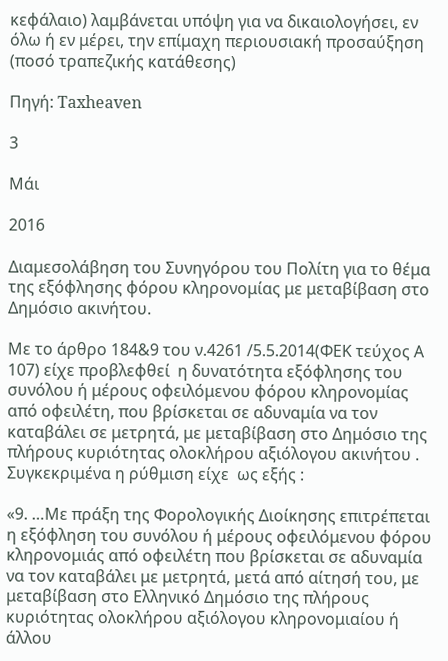κεφάλαιο) λαμβάνεται υπόψη για να δικαιολογήσει, εν όλω ή εν μέρει, την επίμαχη περιουσιακή προσαύξηση (ποσό τραπεζικής κατάθεσης)

Πηγή: Taxheaven

3

Μάι

2016

Διαμεσολάβηση του Συνηγόρου του Πολίτη για το θέμα της εξόφλησης φόρου κληρονομίας με μεταβίβαση στο Δημόσιο ακινήτου.

Με το άρθρο 184&9 του ν.4261 /5.5.2014(ΦΕΚ τεύχος Α 107) είχε προβλεφθεί  η δυνατότητα εξόφλησης του συνόλου ή μέρους οφειλόμενου φόρου κληρονομίας από οφειλέτη, που βρίσκεται σε αδυναμία να τον καταβάλει σε μετρητά, με μεταβίβαση στο Δημόσιο της πλήρους κυριότητας ολοκλήρου αξιόλογου ακινήτου . Συγκεκριμένα η ρύθμιση είχε  ως εξής :

«9. …Με πράξη της Φορολογικής Διοίκησης επιτρέπεται η εξόφληση του συνόλου ή μέρους οφειλόμενου φόρου κληρονομιάς από οφειλέτη που βρίσκεται σε αδυναμία να τον καταβάλει με μετρητά, μετά από αίτησή του, με μεταβίβαση στο Ελληνικό Δημόσιο της πλήρους κυριότητας ολοκλήρου αξιόλογου κληρονομιαίου ή άλλου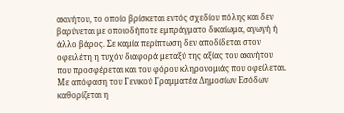ακινήτου, το οποίο βρίσκεται εντός σχεδίου πόλης και δεν βαρύνεται με οποιοδήποτε εμπράγματο δικαίωμα, αγωγή ή άλλο βάρος. Σε καμία περίπτωση δεν αποδίδεται στον οφειλέτη η τυχόν διαφορά μεταξύ της αξίας του ακινήτου που προσφέρεται και του φόρου κληρονομιάς που οφείλεται. Με απόφαση του Γενικού Γραμματέα Δημοσίων Εσόδων καθορίζεται η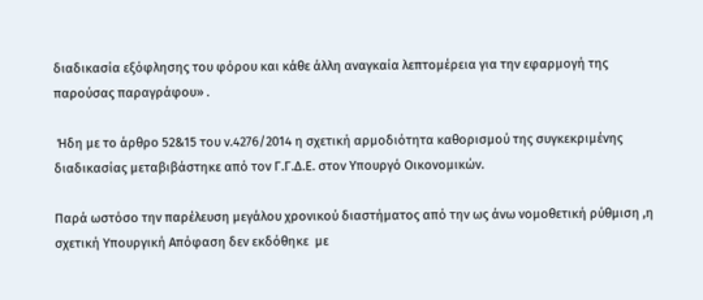διαδικασία εξόφλησης του φόρου και κάθε άλλη αναγκαία λεπτομέρεια για την εφαρμογή της παρούσας παραγράφου» .

 Ήδη με το άρθρο 52&15 του ν.4276/2014 η σχετική αρμοδιότητα καθορισμού της συγκεκριμένης διαδικασίας μεταβιβάστηκε από τον Γ.Γ.Δ.Ε. στον Υπουργό Οικονομικών.

Παρά ωστόσο την παρέλευση μεγάλου χρονικού διαστήματος από την ως άνω νομοθετική ρύθμιση ,η σχετική Υπουργική Απόφαση δεν εκδόθηκε  με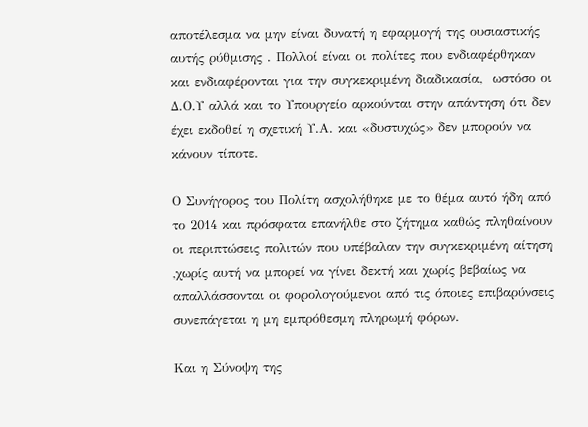αποτέλεσμα να μην είναι δυνατή η εφαρμογή της ουσιαστικής αυτής ρύθμισης . Πολλοί είναι οι πολίτες που ενδιαφέρθηκαν και ενδιαφέρονται για την συγκεκριμένη διαδικασία,  ωστόσο οι Δ.Ο.Υ αλλά και το Υπουργείο αρκούνται στην απάντηση ότι δεν έχει εκδοθεί η σχετική Υ.Α. και «δυστυχώς» δεν μπορούν να κάνουν τίποτε.

Ο Συνήγορος του Πολίτη ασχολήθηκε με το θέμα αυτό ήδη από το 2014 και πρόσφατα επανήλθε στο ζήτημα καθώς πληθαίνουν οι περιπτώσεις πολιτών που υπέβαλαν την συγκεκριμένη αίτηση ,χωρίς αυτή να μπορεί να γίνει δεκτή και χωρίς βεβαίως να απαλλάσσονται οι φορολογούμενοι από τις όποιες επιβαρύνσεις συνεπάγεται η μη εμπρόθεσμη πληρωμή φόρων.

Και η Σύνοψη της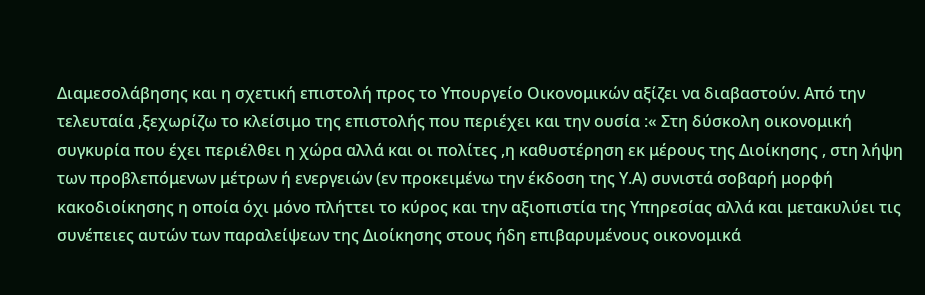Διαμεσολάβησης και η σχετική επιστολή προς το Υπουργείο Οικονομικών αξίζει να διαβαστούν. Από την τελευταία ,ξεχωρίζω το κλείσιμο της επιστολής που περιέχει και την ουσία :« Στη δύσκολη οικονομική συγκυρία που έχει περιέλθει η χώρα αλλά και οι πολίτες ,η καθυστέρηση εκ μέρους της Διοίκησης , στη λήψη  των προβλεπόμενων μέτρων ή ενεργειών (εν προκειμένω την έκδοση της Υ.Α) συνιστά σοβαρή μορφή κακοδιοίκησης η οποία όχι μόνο πλήττει το κύρος και την αξιοπιστία της Υπηρεσίας αλλά και μετακυλύει τις συνέπειες αυτών των παραλείψεων της Διοίκησης στους ήδη επιβαρυμένους οικονομικά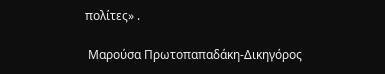πολίτες» .

 Μαρούσα Πρωτοπαπαδάκη-Δικηγόρος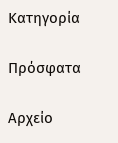Κατηγορία

Πρόσφατα

Αρχείο